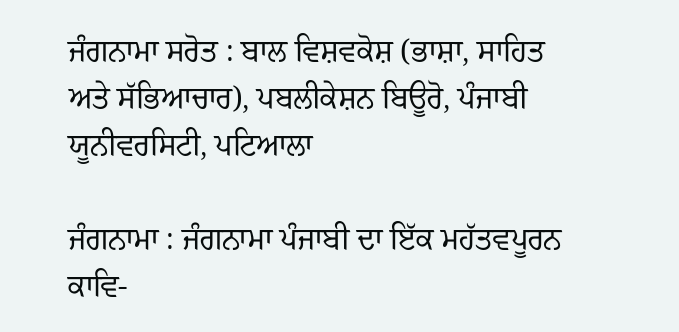ਜੰਗਨਾਮਾ ਸਰੋਤ : ਬਾਲ ਵਿਸ਼ਵਕੋਸ਼ (ਭਾਸ਼ਾ, ਸਾਹਿਤ ਅਤੇ ਸੱਭਿਆਚਾਰ), ਪਬਲੀਕੇਸ਼ਨ ਬਿਊਰੋ, ਪੰਜਾਬੀ ਯੂਨੀਵਰਸਿਟੀ, ਪਟਿਆਲਾ

ਜੰਗਨਾਮਾ : ਜੰਗਨਾਮਾ ਪੰਜਾਬੀ ਦਾ ਇੱਕ ਮਹੱਤਵਪੂਰਨ ਕਾਵਿ-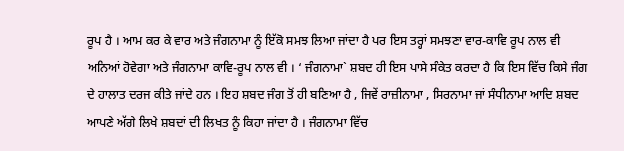ਰੂਪ ਹੈ । ਆਮ ਕਰ ਕੇ ਵਾਰ ਅਤੇ ਜੰਗਨਾਮਾ ਨੂੰ ਇੱਕੋ ਸਮਝ ਲਿਆ ਜਾਂਦਾ ਹੈ ਪਰ ਇਸ ਤਰ੍ਹਾਂ ਸਮਝਣਾ ਵਾਰ-ਕਾਵਿ ਰੂਪ ਨਾਲ ਵੀ ਅਨਿਆਂ ਹੋਵੇਗਾ ਅਤੇ ਜੰਗਨਾਮਾ ਕਾਵਿ-ਰੂਪ ਨਾਲ ਵੀ । ‘ ਜੰਗਨਾਮਾ` ਸ਼ਬਦ ਹੀ ਇਸ ਪਾਸੇ ਸੰਕੇਤ ਕਰਦਾ ਹੈ ਕਿ ਇਸ ਵਿੱਚ ਕਿਸੇ ਜੰਗ ਦੇ ਹਾਲਾਤ ਦਰਜ ਕੀਤੇ ਜਾਂਦੇ ਹਨ । ਇਹ ਸ਼ਬਦ ਜੰਗ ਤੋਂ ਹੀ ਬਣਿਆ ਹੈ , ਜਿਵੇਂ ਰਾਜ਼ੀਨਾਮਾ , ਸਿਰਨਾਮਾ ਜਾਂ ਸੰਧੀਨਾਮਾ ਆਦਿ ਸ਼ਬਦ ਆਪਣੇ ਅੱਗੇ ਲਿਖੇ ਸ਼ਬਦਾਂ ਦੀ ਲਿਖਤ ਨੂੰ ਕਿਹਾ ਜਾਂਦਾ ਹੈ । ਜੰਗਨਾਮਾ ਵਿੱਚ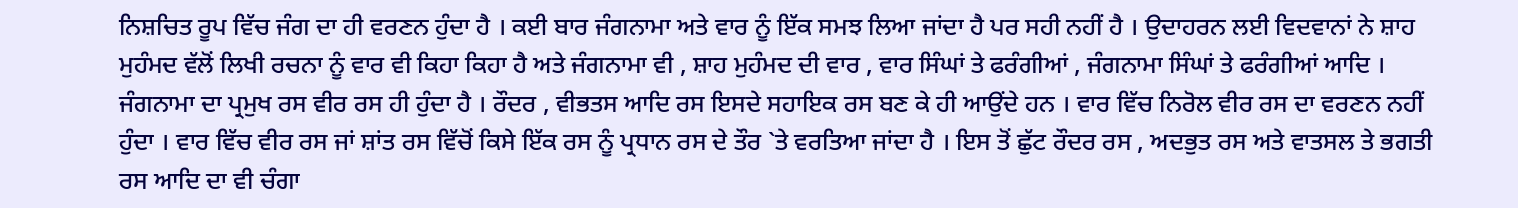ਨਿਸ਼ਚਿਤ ਰੂਪ ਵਿੱਚ ਜੰਗ ਦਾ ਹੀ ਵਰਣਨ ਹੁੰਦਾ ਹੈ । ਕਈ ਬਾਰ ਜੰਗਨਾਮਾ ਅਤੇ ਵਾਰ ਨੂੰ ਇੱਕ ਸਮਝ ਲਿਆ ਜਾਂਦਾ ਹੈ ਪਰ ਸਹੀ ਨਹੀਂ ਹੈ । ਉਦਾਹਰਨ ਲਈ ਵਿਦਵਾਨਾਂ ਨੇ ਸ਼ਾਹ ਮੁਹੰਮਦ ਵੱਲੋਂ ਲਿਖੀ ਰਚਨਾ ਨੂੰ ਵਾਰ ਵੀ ਕਿਹਾ ਕਿਹਾ ਹੈ ਅਤੇ ਜੰਗਨਾਮਾ ਵੀ , ਸ਼ਾਹ ਮੁਹੰਮਦ ਦੀ ਵਾਰ , ਵਾਰ ਸਿੰਘਾਂ ਤੇ ਫਰੰਗੀਆਂ , ਜੰਗਨਾਮਾ ਸਿੰਘਾਂ ਤੇ ਫਰੰਗੀਆਂ ਆਦਿ । ਜੰਗਨਾਮਾ ਦਾ ਪ੍ਰਮੁਖ ਰਸ ਵੀਰ ਰਸ ਹੀ ਹੁੰਦਾ ਹੈ । ਰੌਦਰ , ਵੀਭਤਸ ਆਦਿ ਰਸ ਇਸਦੇ ਸਹਾਇਕ ਰਸ ਬਣ ਕੇ ਹੀ ਆਉਂਦੇ ਹਨ । ਵਾਰ ਵਿੱਚ ਨਿਰੋਲ ਵੀਰ ਰਸ ਦਾ ਵਰਣਨ ਨਹੀਂ ਹੁੰਦਾ । ਵਾਰ ਵਿੱਚ ਵੀਰ ਰਸ ਜਾਂ ਸ਼ਾਂਤ ਰਸ ਵਿੱਚੋਂ ਕਿਸੇ ਇੱਕ ਰਸ ਨੂੰ ਪ੍ਰਧਾਨ ਰਸ ਦੇ ਤੌਰ `ਤੇ ਵਰਤਿਆ ਜਾਂਦਾ ਹੈ । ਇਸ ਤੋਂ ਛੁੱਟ ਰੌਦਰ ਰਸ , ਅਦਭੁਤ ਰਸ ਅਤੇ ਵਾਤਸਲ ਤੇ ਭਗਤੀ ਰਸ ਆਦਿ ਦਾ ਵੀ ਚੰਗਾ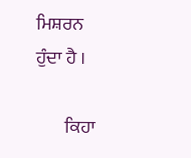ਮਿਸ਼ਰਨ ਹੁੰਦਾ ਹੈ ।

        ਕਿਹਾ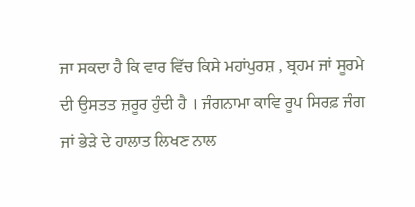ਜਾ ਸਕਦਾ ਹੈ ਕਿ ਵਾਰ ਵਿੱਚ ਕਿਸੇ ਮਹਾਂਪੁਰਸ਼ , ਬ੍ਰਹਮ ਜਾਂ ਸੂਰਮੇ ਦੀ ਉਸਤਤ ਜ਼ਰੂਰ ਹੁੰਦੀ ਹੈ । ਜੰਗਨਾਮਾ ਕਾਵਿ ਰੂਪ ਸਿਰਫ਼ ਜੰਗ ਜਾਂ ਭੇੜੇ ਦੇ ਹਾਲਾਤ ਲਿਖਣ ਨਾਲ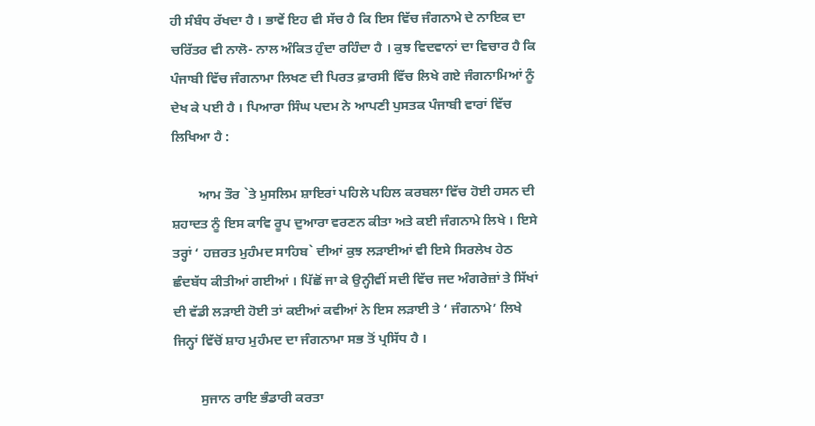ਹੀ ਸੰਬੰਧ ਰੱਖਦਾ ਹੈ । ਭਾਵੇਂ ਇਹ ਵੀ ਸੱਚ ਹੈ ਕਿ ਇਸ ਵਿੱਚ ਜੰਗਨਾਮੇ ਦੇ ਨਾਇਕ ਦਾ ਚਰਿੱਤਰ ਵੀ ਨਾਲੋ- ਨਾਲ ਅੰਕਿਤ ਹੁੰਦਾ ਰਹਿੰਦਾ ਹੈ । ਕੁਝ ਵਿਦਵਾਨਾਂ ਦਾ ਵਿਚਾਰ ਹੈ ਕਿ ਪੰਜਾਬੀ ਵਿੱਚ ਜੰਗਨਾਮਾ ਲਿਖਣ ਦੀ ਪਿਰਤ ਫ਼ਾਰਸੀ ਵਿੱਚ ਲਿਖੇ ਗਏ ਜੰਗਨਾਮਿਆਂ ਨੂੰ ਦੇਖ ਕੇ ਪਈ ਹੈ । ਪਿਆਰਾ ਸਿੰਘ ਪਦਮ ਨੇ ਆਪਣੀ ਪੁਸਤਕ ਪੰਜਾਬੀ ਵਾਰਾਂ ਵਿੱਚ ਲਿਖਿਆ ਹੈ :

        ਆਮ ਤੌਰ `ਤੇ ਮੁਸਲਿਮ ਸ਼ਾਇਰਾਂ ਪਹਿਲੇ ਪਹਿਲ ਕਰਬਲਾ ਵਿੱਚ ਹੋਈ ਹਸਨ ਦੀ ਸ਼ਹਾਦਤ ਨੂੰ ਇਸ ਕਾਵਿ ਰੂਪ ਦੁਆਰਾ ਵਰਣਨ ਕੀਤਾ ਅਤੇ ਕਈ ਜੰਗਨਾਮੇ ਲਿਖੇ । ਇਸੇ ਤਰ੍ਹਾਂ ‘ ਹਜ਼ਰਤ ਮੁਹੰਮਦ ਸਾਹਿਬ` ਦੀਆਂ ਕੁਝ ਲੜਾਈਆਂ ਵੀ ਇਸੇ ਸਿਰਲੇਖ ਹੇਠ ਛੰਦਬੱਧ ਕੀਤੀਆਂ ਗਈਆਂ । ਪਿੱਛੋਂ ਜਾ ਕੇ ਉਨ੍ਹੀਵੀਂ ਸਦੀ ਵਿੱਚ ਜਦ ਅੰਗਰੇਜ਼ਾਂ ਤੇ ਸਿੱਖਾਂ ਦੀ ਵੱਡੀ ਲੜਾਈ ਹੋਈ ਤਾਂ ਕਈਆਂ ਕਵੀਆਂ ਨੇ ਇਸ ਲੜਾਈ ਤੇ ‘ ਜੰਗਨਾਮੇ’ ਲਿਖੇ ਜਿਨ੍ਹਾਂ ਵਿੱਚੋਂ ਸ਼ਾਹ ਮੁਹੰਮਦ ਦਾ ਜੰਗਨਾਮਾ ਸਭ ਤੋਂ ਪ੍ਰਸਿੱਧ ਹੈ ।

        ਸੁਜਾਨ ਰਾਇ ਭੰਡਾਰੀ ਕਰਤਾ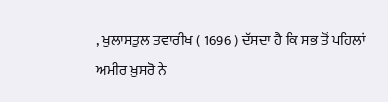, ਖੁਲਾਸਤੁਲ ਤਵਾਰੀਖ ( 1696 ) ਦੱਸਦਾ ਹੈ ਕਿ ਸਭ ਤੋਂ ਪਹਿਲਾਂ ਅਮੀਰ ਖ਼ੁਸਰੋ ਨੇ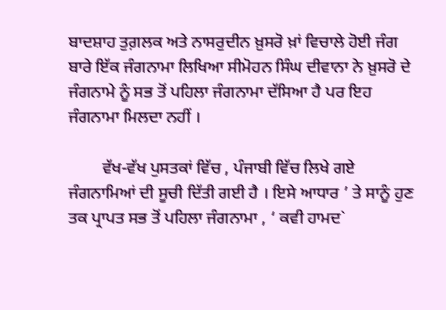ਬਾਦਸ਼ਾਹ ਤੁਗ਼ਲਕ ਅਤੇ ਨਾਸਰੁਦੀਨ ਖ਼ੁਸਰੋ ਖ਼ਾਂ ਵਿਚਾਲੇ ਹੋਈ ਜੰਗ ਬਾਰੇ ਇੱਕ ਜੰਗਨਾਮਾ ਲਿਖਿਆ ਸੀਮੋਹਨ ਸਿੰਘ ਦੀਵਾਨਾ ਨੇ ਖ਼ੁਸਰੋ ਦੇ ਜੰਗਨਾਮੇ ਨੂੰ ਸਭ ਤੋਂ ਪਹਿਲਾ ਜੰਗਨਾਮਾ ਦੱਸਿਆ ਹੈ ਪਰ ਇਹ ਜੰਗਨਾਮਾ ਮਿਲਦਾ ਨਹੀਂ ।

        ਵੱਖ-ਵੱਖ ਪੁਸਤਕਾਂ ਵਿੱਚ , ਪੰਜਾਬੀ ਵਿੱਚ ਲਿਖੇ ਗਏ ਜੰਗਨਾਮਿਆਂ ਦੀ ਸੂਚੀ ਦਿੱਤੀ ਗਈ ਹੈ । ਇਸੇ ਆਧਾਰ ’ ਤੇ ਸਾਨੂੰ ਹੁਣ ਤਕ ਪ੍ਰਾਪਤ ਸਭ ਤੋਂ ਪਹਿਲਾ ਜੰਗਨਾਮਾ , ‘ ਕਵੀ ਹਾਮਦ`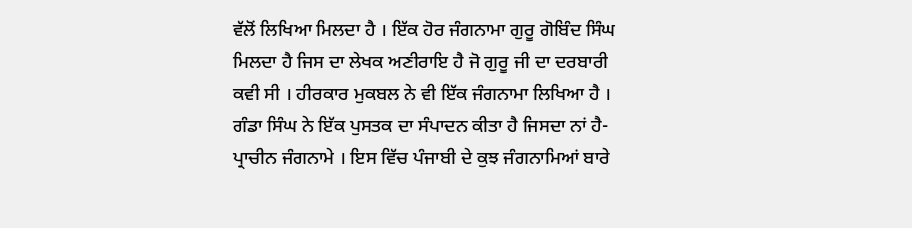ਵੱਲੋਂ ਲਿਖਿਆ ਮਿਲਦਾ ਹੈ । ਇੱਕ ਹੋਰ ਜੰਗਨਾਮਾ ਗੁਰੂ ਗੋਬਿੰਦ ਸਿੰਘ ਮਿਲਦਾ ਹੈ ਜਿਸ ਦਾ ਲੇਖਕ ਅਣੀਰਾਇ ਹੈ ਜੋ ਗੁਰੂ ਜੀ ਦਾ ਦਰਬਾਰੀ ਕਵੀ ਸੀ । ਹੀਰਕਾਰ ਮੁਕਬਲ ਨੇ ਵੀ ਇੱਕ ਜੰਗਨਾਮਾ ਲਿਖਿਆ ਹੈ । ਗੰਡਾ ਸਿੰਘ ਨੇ ਇੱਕ ਪੁਸਤਕ ਦਾ ਸੰਪਾਦਨ ਕੀਤਾ ਹੈ ਜਿਸਦਾ ਨਾਂ ਹੈ-ਪ੍ਰਾਚੀਨ ਜੰਗਨਾਮੇ । ਇਸ ਵਿੱਚ ਪੰਜਾਬੀ ਦੇ ਕੁਝ ਜੰਗਨਾਮਿਆਂ ਬਾਰੇ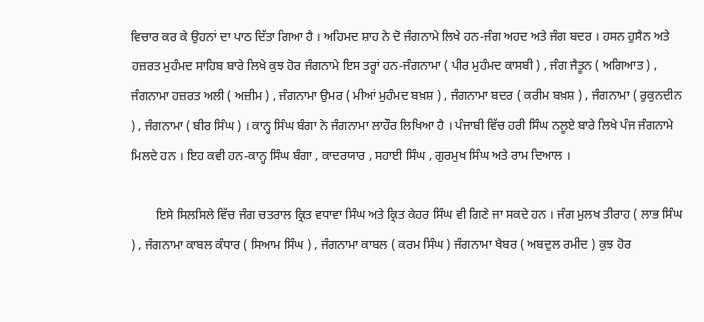ਵਿਚਾਰ ਕਰ ਕੇ ਉਹਨਾਂ ਦਾ ਪਾਠ ਦਿੱਤਾ ਗਿਆ ਹੈ । ਅਹਿਮਦ ਸ਼ਾਹ ਨੇ ਦੋ ਜੰਗਨਾਮੇ ਲਿਖੇ ਹਨ-ਜੰਗ ਅਹਦ ਅਤੇ ਜੰਗ ਬਦਰ । ਹਸਨ ਹੁਸੈਨ ਅਤੇ ਹਜ਼ਰਤ ਮੁਹੰਮਦ ਸਾਹਿਬ ਬਾਰੇ ਲਿਖੇ ਕੁਝ ਹੋਰ ਜੰਗਨਾਮੇ ਇਸ ਤਰ੍ਹਾਂ ਹਨ-ਜੰਗਨਾਮਾ ( ਪੀਰ ਮੁਹੰਮਦ ਕਾਸਬੀ ) , ਜੰਗ ਜੈਤੂਨ ( ਅਗਿਆਤ ) , ਜੰਗਨਾਮਾ ਹਜ਼ਰਤ ਅਲੀ ( ਅਜ਼ੀਮ ) , ਜੰਗਨਾਮਾ ਉਮਰ ( ਮੀਆਂ ਮੁਹੰਮਦ ਬਖ਼ਸ਼ ) , ਜੰਗਨਾਮਾ ਬਦਰ ( ਕਰੀਮ ਬਖ਼ਸ਼ ) , ਜੰਗਨਾਮਾ ( ਰੁਕੁਨਦੀਨ ) , ਜੰਗਨਾਮਾ ( ਬੀਰ ਸਿੰਘ ) । ਕਾਨ੍ਹ ਸਿੰਘ ਬੰਗਾ ਨੇ ਜੰਗਨਾਮਾ ਲਾਹੌਰ ਲਿਖਿਆ ਹੈ । ਪੰਜਾਬੀ ਵਿੱਚ ਹਰੀ ਸਿੰਘ ਨਲੂਏ ਬਾਰੇ ਲਿਖੇ ਪੰਜ ਜੰਗਨਾਮੇ ਮਿਲਦੇ ਹਨ । ਇਹ ਕਵੀ ਹਨ-ਕਾਨ੍ਹ ਸਿੰਘ ਬੰਗਾ , ਕਾਦਰਯਾਰ , ਸਹਾਈ ਸਿੰਘ , ਗੁਰਮੁਖ ਸਿੰਘ ਅਤੇ ਰਾਮ ਦਿਆਲ ।

        ਇਸੇ ਸਿਲਸਿਲੇ ਵਿੱਚ ਜੰਗ ਚਤਰਾਲ ਕ੍ਰਿਤ ਵਧਾਵਾ ਸਿੰਘ ਅਤੇ ਕ੍ਰਿਤ ਕੇਹਰ ਸਿੰਘ ਵੀ ਗਿਣੇ ਜਾ ਸਕਦੇ ਹਨ । ਜੰਗ ਮੁਲਖ ਤੀਰਾਹ ( ਲਾਭ ਸਿੰਘ ) , ਜੰਗਨਾਮਾ ਕਾਬਲ ਕੰਧਾਰ ( ਸਿਆਮ ਸਿੰਘ ) , ਜੰਗਨਾਮਾ ਕਾਬਲ ( ਕਰਮ ਸਿੰਘ ) ਜੰਗਨਾਮਾ ਖੈਬਰ ( ਅਬਦੁਲ ਰਮੀਦ ) ਕੁਝ ਹੋਰ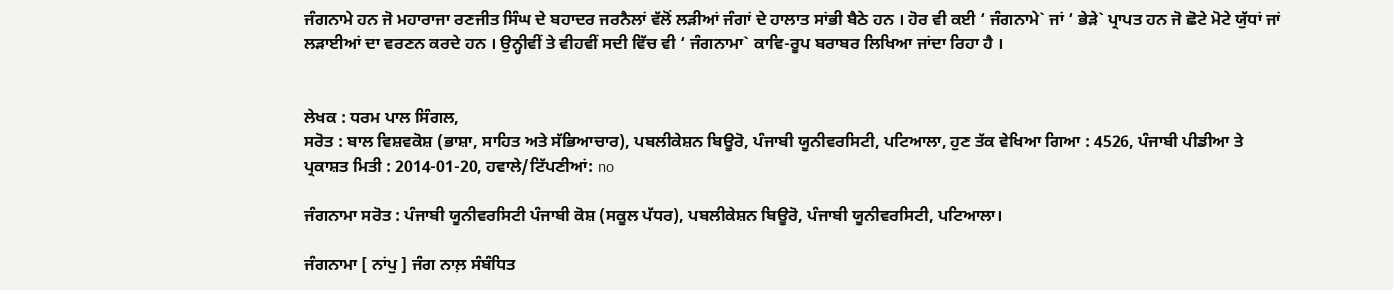ਜੰਗਨਾਮੇ ਹਨ ਜੋ ਮਹਾਰਾਜਾ ਰਣਜੀਤ ਸਿੰਘ ਦੇ ਬਹਾਦਰ ਜਰਨੈਲਾਂ ਵੱਲੋਂ ਲੜੀਆਂ ਜੰਗਾਂ ਦੇ ਹਾਲਾਤ ਸਾਂਭੀ ਬੈਠੇ ਹਨ । ਹੋਰ ਵੀ ਕਈ ‘ ਜੰਗਨਾਮੇ` ਜਾਂ ‘ ਭੇੜੇ` ਪ੍ਰਾਪਤ ਹਨ ਜੋ ਛੋਟੇ ਮੋਟੇ ਯੁੱਧਾਂ ਜਾਂ ਲੜਾਈਆਂ ਦਾ ਵਰਣਨ ਕਰਦੇ ਹਨ । ਉਨ੍ਹੀਵੀਂ ਤੇ ਵੀਹਵੀਂ ਸਦੀ ਵਿੱਚ ਵੀ ‘ ਜੰਗਨਾਮਾ` ਕਾਵਿ-ਰੂਪ ਬਰਾਬਰ ਲਿਖਿਆ ਜਾਂਦਾ ਰਿਹਾ ਹੈ ।


ਲੇਖਕ : ਧਰਮ ਪਾਲ ਸਿੰਗਲ,
ਸਰੋਤ : ਬਾਲ ਵਿਸ਼ਵਕੋਸ਼ (ਭਾਸ਼ਾ, ਸਾਹਿਤ ਅਤੇ ਸੱਭਿਆਚਾਰ), ਪਬਲੀਕੇਸ਼ਨ ਬਿਊਰੋ, ਪੰਜਾਬੀ ਯੂਨੀਵਰਸਿਟੀ, ਪਟਿਆਲਾ, ਹੁਣ ਤੱਕ ਵੇਖਿਆ ਗਿਆ : 4526, ਪੰਜਾਬੀ ਪੀਡੀਆ ਤੇ ਪ੍ਰਕਾਸ਼ਤ ਮਿਤੀ : 2014-01-20, ਹਵਾਲੇ/ਟਿੱਪਣੀਆਂ: no

ਜੰਗਨਾਮਾ ਸਰੋਤ : ਪੰਜਾਬੀ ਯੂਨੀਵਰਸਿਟੀ ਪੰਜਾਬੀ ਕੋਸ਼ (ਸਕੂਲ ਪੱਧਰ), ਪਬਲੀਕੇਸ਼ਨ ਬਿਊਰੋ, ਪੰਜਾਬੀ ਯੂਨੀਵਰਸਿਟੀ, ਪਟਿਆਲਾ।

ਜੰਗਨਾਮਾ [ ਨਾਂਪੁ ] ਜੰਗ ਨਾਲ਼ ਸੰਬੰਧਿਤ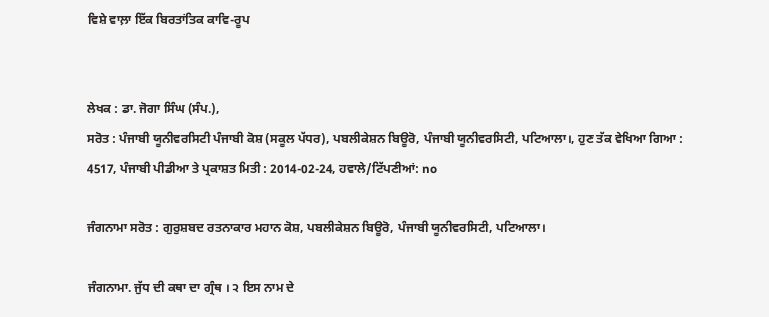ਵਿਸ਼ੇ ਵਾਲ਼ਾ ਇੱਕ ਬਿਰਤਾਂਤਿਕ ਕਾਵਿ-ਰੂਪ


ਲੇਖਕ : ਡਾ. ਜੋਗਾ ਸਿੰਘ (ਸੰਪ.),
ਸਰੋਤ : ਪੰਜਾਬੀ ਯੂਨੀਵਰਸਿਟੀ ਪੰਜਾਬੀ ਕੋਸ਼ (ਸਕੂਲ ਪੱਧਰ), ਪਬਲੀਕੇਸ਼ਨ ਬਿਊਰੋ, ਪੰਜਾਬੀ ਯੂਨੀਵਰਸਿਟੀ, ਪਟਿਆਲਾ।, ਹੁਣ ਤੱਕ ਵੇਖਿਆ ਗਿਆ : 4517, ਪੰਜਾਬੀ ਪੀਡੀਆ ਤੇ ਪ੍ਰਕਾਸ਼ਤ ਮਿਤੀ : 2014-02-24, ਹਵਾਲੇ/ਟਿੱਪਣੀਆਂ: no

ਜੰਗਨਾਮਾ ਸਰੋਤ : ਗੁਰੁਸ਼ਬਦ ਰਤਨਾਕਾਰ ਮਹਾਨ ਕੋਸ਼, ਪਬਲੀਕੇਸ਼ਨ ਬਿਊਰੋ, ਪੰਜਾਬੀ ਯੂਨੀਵਰਸਿਟੀ, ਪਟਿਆਲਾ।

ਜੰਗਨਾਮਾ. ਜੁੱਧ ਦੀ ਕਥਾ ਦਾ ਗ੍ਰੰਥ । ੨ ਇਸ ਨਾਮ ਦੇ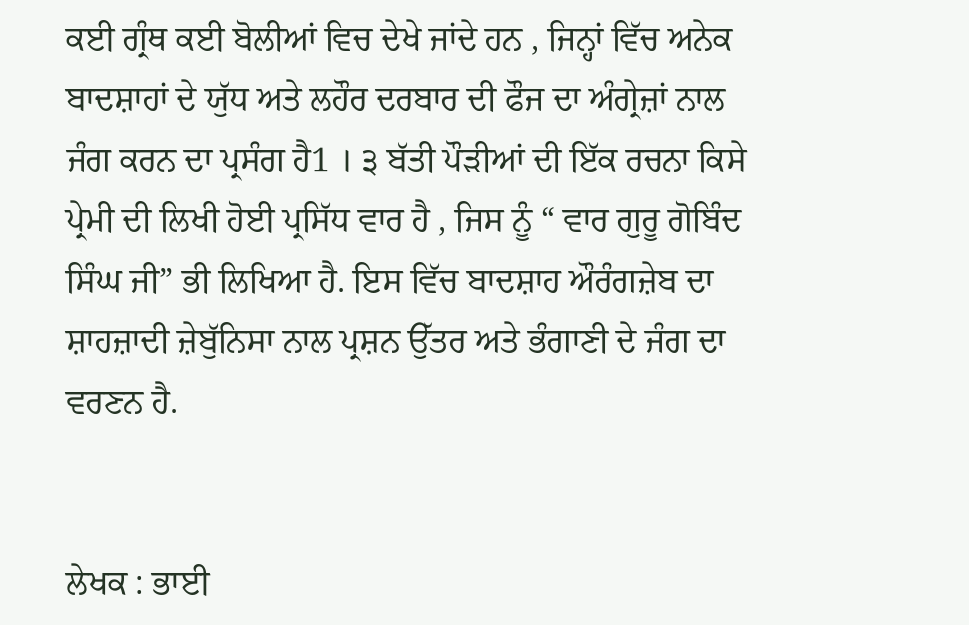ਕਈ ਗ੍ਰੰਥ ਕਈ ਬੋਲੀਆਂ ਵਿਚ ਦੇਖੇ ਜਾਂਦੇ ਹਨ , ਜਿਨ੍ਹਾਂ ਵਿੱਚ ਅਨੇਕ ਬਾਦਸ਼ਾਹਾਂ ਦੇ ਯੁੱਧ ਅਤੇ ਲਹੌਰ ਦਰਬਾਰ ਦੀ ਫੌਜ ਦਾ ਅੰਗ੍ਰੇਜ਼ਾਂ ਨਾਲ ਜੰਗ ਕਰਨ ਦਾ ਪ੍ਰਸੰਗ ਹੈ1 । ੩ ਬੱਤੀ ਪੌੜੀਆਂ ਦੀ ਇੱਕ ਰਚਨਾ ਕਿਸੇ ਪ੍ਰੇਮੀ ਦੀ ਲਿਖੀ ਹੋਈ ਪ੍ਰਸਿੱਧ ਵਾਰ ਹੈ , ਜਿਸ ਨੂੰ “ ਵਾਰ ਗੁਰੂ ਗੋਬਿੰਦ ਸਿੰਘ ਜੀ” ਭੀ ਲਿਖਿਆ ਹੈ. ਇਸ ਵਿੱਚ ਬਾਦਸ਼ਾਹ ਔਰੰਗਜ਼ੇਬ ਦਾ ਸ਼ਾਹਜ਼ਾਦੀ ਜ਼ੇਬੁੱਨਿਸਾ ਨਾਲ ਪ੍ਰਸ਼ਨ ਉੱਤਰ ਅਤੇ ਭੰਗਾਣੀ ਦੇ ਜੰਗ ਦਾ ਵਰਣਨ ਹੈ.


ਲੇਖਕ : ਭਾਈ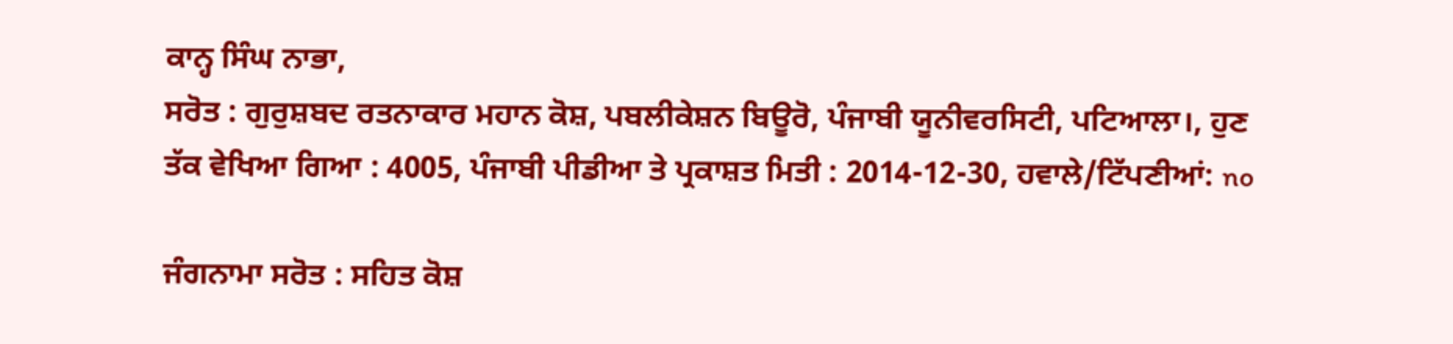ਕਾਨ੍ਹ ਸਿੰਘ ਨਾਭਾ,
ਸਰੋਤ : ਗੁਰੁਸ਼ਬਦ ਰਤਨਾਕਾਰ ਮਹਾਨ ਕੋਸ਼, ਪਬਲੀਕੇਸ਼ਨ ਬਿਊਰੋ, ਪੰਜਾਬੀ ਯੂਨੀਵਰਸਿਟੀ, ਪਟਿਆਲਾ।, ਹੁਣ ਤੱਕ ਵੇਖਿਆ ਗਿਆ : 4005, ਪੰਜਾਬੀ ਪੀਡੀਆ ਤੇ ਪ੍ਰਕਾਸ਼ਤ ਮਿਤੀ : 2014-12-30, ਹਵਾਲੇ/ਟਿੱਪਣੀਆਂ: no

ਜੰਗਨਾਮਾ ਸਰੋਤ : ਸਹਿਤ ਕੋਸ਼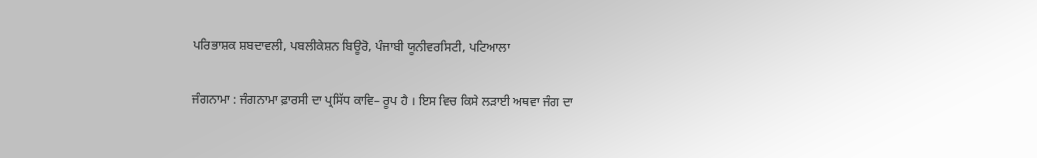ਪਰਿਭਾਸ਼ਕ ਸ਼ਬਦਾਵਲੀ, ਪਬਲੀਕੇਸ਼ਨ ਬਿਊਰੋ, ਪੰਜਾਬੀ ਯੂਨੀਵਰਸਿਟੀ, ਪਟਿਆਲਾ

ਜੰਗਨਾਮਾ : ਜੰਗਨਾਮਾ ਫ਼ਾਰਸੀ ਦਾ ਪ੍ਰਸਿੱਧ ਕਾਵਿ– ਰੂਪ ਹੈ । ਇਸ ਵਿਚ ਕਿਸੇ ਲੜਾਈ ਅਥਵਾ ਜੰਗ ਦਾ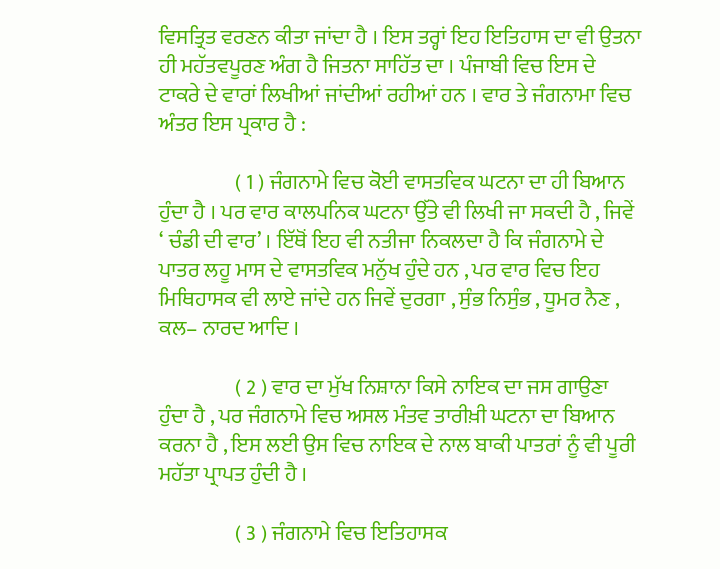ਵਿਸਤ੍ਰਿਤ ਵਰਣਨ ਕੀਤਾ ਜਾਂਦਾ ਹੈ । ਇਸ ਤਰ੍ਹਾਂ ਇਹ ਇਤਿਹਾਸ ਦਾ ਵੀ ਉਤਨਾ ਹੀ ਮਹੱਤਵਪੂਰਣ ਅੰਗ ਹੈ ਜਿਤਨਾ ਸਾਹਿੱਤ ਦਾ । ਪੰਜਾਬੀ ਵਿਚ ਇਸ ਦੇ ਟਾਕਰੇ ਦੇ ਵਾਰਾਂ ਲਿਖੀਆਂ ਜਾਂਦੀਆਂ ਰਹੀਆਂ ਹਨ । ਵਾਰ ਤੇ ਜੰਗਨਾਮਾ ਵਿਚ ਅੰਤਰ ਇਸ ਪ੍ਰਕਾਰ ਹੈ :

                  ( 1 ) ਜੰਗਨਾਮੇ ਵਿਚ ਕੋਈ ਵਾਸਤਵਿਕ ਘਟਨਾ ਦਾ ਹੀ ਬਿਆਨ ਹੁੰਦਾ ਹੈ । ਪਰ ਵਾਰ ਕਾਲਪਨਿਕ ਘਟਨਾ ਉੱਤੇ ਵੀ ਲਿਖੀ ਜਾ ਸਕਦੀ ਹੈ , ਜਿਵੇਂ ‘ ਚੰਡੀ ਦੀ ਵਾਰ’ । ਇੱਥੋਂ ਇਹ ਵੀ ਨਤੀਜਾ ਨਿਕਲਦਾ ਹੈ ਕਿ ਜੰਗਨਾਮੇ ਦੇ ਪਾਤਰ ਲਹੂ ਮਾਸ ਦੇ ਵਾਸਤਵਿਕ ਮਨੁੱਖ ਹੁੰਦੇ ਹਨ , ਪਰ ਵਾਰ ਵਿਚ ਇਹ ਮਿਥਿਹਾਸਕ ਵੀ ਲਾਏ ਜਾਂਦੇ ਹਨ ਜਿਵੇਂ ਦੁਰਗਾ , ਸੁੰਭ ਨਿਸੁੰਭ , ਧੂਮਰ ਨੈਣ , ਕਲ– ਨਾਰਦ ਆਦਿ ।

                  ( 2 ) ਵਾਰ ਦਾ ਮੁੱਖ ਨਿਸ਼ਾਨਾ ਕਿਸੇ ਨਾਇਕ ਦਾ ਜਸ ਗਾਉਣਾ ਹੁੰਦਾ ਹੈ , ਪਰ ਜੰਗਨਾਮੇ ਵਿਚ ਅਸਲ ਮੰਤਵ ਤਾਰੀਖ਼ੀ ਘਟਨਾ ਦਾ ਬਿਆਨ ਕਰਨਾ ਹੈ , ਇਸ ਲਈ ਉਸ ਵਿਚ ਨਾਇਕ ਦੇ ਨਾਲ ਬਾਕੀ ਪਾਤਰਾਂ ਨੂੰ ਵੀ ਪੂਰੀ ਮਹੱਤਾ ਪ੍ਰਾਪਤ ਹੁੰਦੀ ਹੈ ।

                  ( 3 ) ਜੰਗਨਾਮੇ ਵਿਚ ਇਤਿਹਾਸਕ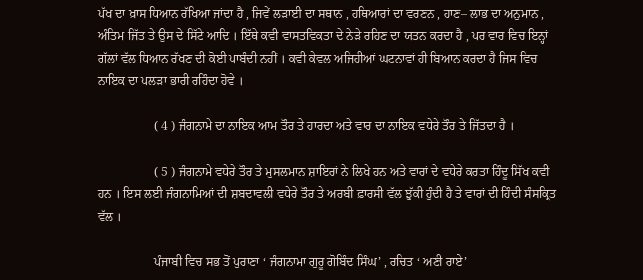ਪੱਖ ਦਾ ਖ਼ਾਸ ਧਿਆਨ ਰੱਖਿਆ ਜਾਂਦਾ ਹੈ , ਜਿਵੇਂ ਲੜਾਈ ਦਾ ਸਥਾਨ , ਹਥਿਆਰਾਂ ਦਾ ਵਰਣਨ , ਹਾਣ– ਲਾਭ ਦਾ ਅਨੁਮਾਨ , ਅੰਤਿਮ ਜਿੱਤ ਤੇ ਉਸ ਦੇ ਸਿੱਟੇ ਆਦਿ । ਇੱਥੇ ਕਵੀ ਵਾਸਤਵਿਕਤਾ ਦੇ ਨੇੜੇ ਰਹਿਣ ਦਾ ਯਤਨ ਕਰਦਾ ਹੈ , ਪਰ ਵਾਰ ਵਿਚ ਇਨ੍ਹਾਂ ਗੱਲਾਂ ਵੱਲ ਧਿਆਨ ਰੱਖਣ ਦੀ ਕੋਈ ਪਾਬੰਦੀ ਨਹੀਂ । ਕਵੀ ਕੇਵਲ ਅਜਿਹੀਆਂ ਘਟਨਾਵਾਂ ਹੀ ਬਿਆਨ ਕਰਦਾ ਹੈ ਜਿਸ ਵਿਚ ਨਾਇਕ ਦਾ ਪਲੜਾ ਭਾਰੀ ਰਹਿੰਦਾ ਹੋਵੇ ।

                  ( 4 ) ਜੰਗਨਾਮੇ ਦਾ ਨਾਇਕ ਆਮ ਤੌਰ ਤੇ ਹਾਰਦਾ ਅਤੇ ਵਾਰ ਦਾ ਨਾਇਕ ਵਧੇਰੇ ਤੌਰ ਤੇ ਜਿੱਤਦਾ ਹੈ ।

                  ( 5 ) ਜੰਗਨਾਮੇ ਵਧੇਰੇ ਤੌਰ ਤੇ ਮੁਸਲਮਾਨ ਸ਼ਾਇਰਾਂ ਨੇ ਲਿਖੇ ਹਨ ਅਤੇ ਵਾਰਾਂ ਦੇ ਵਧੇਰੇ ਕਰਤਾ ਹਿੰਦੂ ਸਿੱਖ ਕਵੀ ਹਨ । ਇਸ ਲਈ ਜੰਗਨਾਮਿਆਂ ਦੀ ਸ਼ਬਦਾਵਲੀ ਵਧੇਰੇ ਤੌਰ ਤੇ ਅਰਬੀ ਫ਼ਾਰਸੀ ਵੱਲ ਝੁੱਕੀ ਹੁੰਦੀ ਹੈ ਤੇ ਵਾਰਾਂ ਦੀ ਹਿੰਦੀ ਸੰਸਕ੍ਰਿਤ ਵੱਲ ।

                  ਪੰਜਾਬੀ ਵਿਚ ਸਭ ਤੋਂ ਪੁਰਾਣਾ ‘ ਜੰਗਨਾਮਾ ਗੁਰੂ ਗੋਬਿੰਦ ਸਿੰਘ’ , ਰਚਿਤ ‘ ਅਣੀ ਰਾਏ’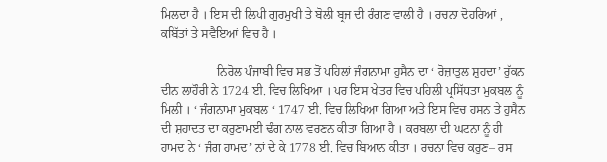ਮਿਲਦਾ ਹੈ । ਇਸ ਦੀ ਲਿਪੀ ਗੁਰਮੁਖੀ ਤੇ ਬੋਲੀ ਬ੍ਰਜ ਦੀ ਰੰਗਣ ਵਾਲੀ ਹੈ । ਰਚਨਾ ਦੋਹਰਿਆਂ , ਕਬਿੱਤਾਂ ਤੇ ਸਵੈਇਆਂ ਵਿਚ ਹੈ ।

                  ਨਿਰੋਲ ਪੰਜਾਬੀ ਵਿਚ ਸਭ ਤੋਂ ਪਹਿਲਾਂ ਜੰਗਨਾਮਾ ਹੁਸੈਨ ਦਾ ‘ ਰੋਜ਼ਾਤੁਲ ਸ਼ੁਹਦਾ’ ਰੁੱਕਨ ਦੀਨ ਲਾਹੌਰੀ ਨੇ 1724 ਈ. ਵਿਚ ਲਿਖਿਆ । ਪਰ ਇਸ ਖੇਤਰ ਵਿਚ ਪਹਿਲੀ ਪ੍ਰਸਿੱਧਤਾ ਮੁਕਬਲ ਨੂੰ ਮਿਲੀ । ‘ ਜੰਗਨਾਮਾ ਮੁਕਬਲ ‘ 1747 ਈ. ਵਿਚ ਲਿਖਿਆ ਗਿਆ ਅਤੇ ਇਸ ਵਿਚ ਹਸਨ ਤੇ ਹੁਸੈਨ ਦੀ ਸ਼ਹਾਦਤ ਦਾ ਕਰੁਣਾਮਈ ਢੰਗ ਨਾਲ ਵਰਣਨ ਕੀਤਾ ਗਿਆ ਹੈ । ਕਰਬਲਾ ਦੀ ਘਟਨਾ ਨੂੰ ਹੀ ਹਾਮਦ ਨੇ ‘ ਜੰਗ ਹਾਮਦ’ ਨਾਂ ਦੇ ਕੇ 1778 ਈ. ਵਿਚ ਬਿਆਨ ਕੀਤਾ । ਰਚਨਾ ਵਿਚ ਕਰੁਣ– ਰਸ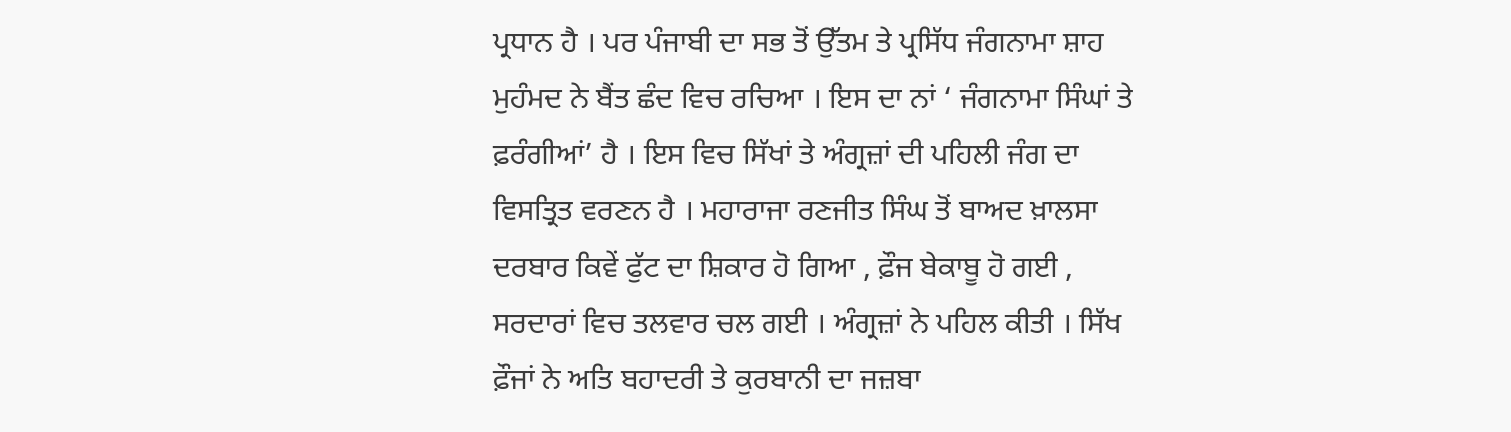ਪ੍ਰਧਾਨ ਹੈ । ਪਰ ਪੰਜਾਬੀ ਦਾ ਸਭ ਤੋਂ ਉੱਤਮ ਤੇ ਪ੍ਰਸਿੱਧ ਜੰਗਨਾਮਾ ਸ਼ਾਹ ਮੁਹੰਮਦ ਨੇ ਬੈਂਤ ਛੰਦ ਵਿਚ ਰਚਿਆ । ਇਸ ਦਾ ਨਾਂ ‘ ਜੰਗਨਾਮਾ ਸਿੰਘਾਂ ਤੇ ਫ਼ਰੰਗੀਆਂ’ ਹੈ । ਇਸ ਵਿਚ ਸਿੱਖਾਂ ਤੇ ਅੰਗ੍ਰਜ਼ਾਂ ਦੀ ਪਹਿਲੀ ਜੰਗ ਦਾ ਵਿਸਤ੍ਰਿਤ ਵਰਣਨ ਹੈ । ਮਹਾਰਾਜਾ ਰਣਜੀਤ ਸਿੰਘ ਤੋਂ ਬਾਅਦ ਖ਼ਾਲਸਾ ਦਰਬਾਰ ਕਿਵੇਂ ਫੁੱਟ ਦਾ ਸ਼ਿਕਾਰ ਹੋ ਗਿਆ , ਫ਼ੌਜ ਬੇਕਾਬੂ ਹੋ ਗਈ , ਸਰਦਾਰਾਂ ਵਿਚ ਤਲਵਾਰ ਚਲ ਗਈ । ਅੰਗ੍ਰਜ਼ਾਂ ਨੇ ਪਹਿਲ ਕੀਤੀ । ਸਿੱਖ ਫ਼ੌਜਾਂ ਨੇ ਅਤਿ ਬਹਾਦਰੀ ਤੇ ਕੁਰਬਾਨੀ ਦਾ ਜਜ਼ਬਾ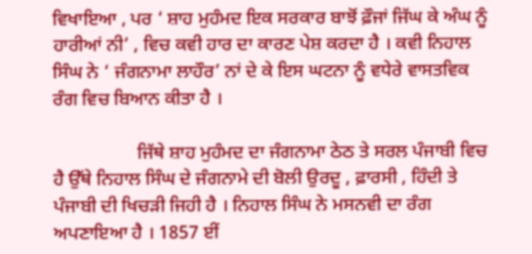ਵਿਖਾਇਆ , ਪਰ ‘ ਸ਼ਾਹ ਮੁਹੰਮਦ ਇਕ ਸਰਕਾਰ ਬਾਝੋਂ ਫ਼ੌਜਾਂ ਜਿੱਘ ਕੇ ਅੰਘ ਨੂੰ ਹਾਰੀਆਂ ਨੀ’ , ਵਿਚ ਕਵੀ ਹਾਰ ਦਾ ਕਾਰਣ ਪੇਸ਼ ਕਰਦਾ ਹੈ । ਕਵੀ ਨਿਹਾਲ ਸਿੰਘ ਨੇ ‘ ਜੰਗਨਾਮਾ ਲਾਹੌਰ’ ਨਾਂ ਦੇ ਕੇ ਇਸ ਘਟਨਾ ਨੂੰ ਵਧੇਰੇ ਵਾਸਤਵਿਕ ਰੰਗ ਵਿਚ ਬਿਆਨ ਕੀਤਾ ਹੈ ।

                  ਜਿੱਥੇ ਸ਼ਾਹ ਮੁਹੰਮਦ ਦਾ ਜੰਗਨਾਮਾ ਠੇਠ ਤੇ ਸਰਲ ਪੰਜਾਬੀ ਵਿਚ ਹੈ ਉੱਥੇ ਨਿਹਾਲ ਸਿੰਘ ਦੇ ਜੰਗਨਾਮੇ ਦੀ ਬੋਲੀ ਉਰਦੂ , ਫ਼ਾਰਸੀ , ਹਿੰਦੀ ਤੇ ਪੰਜਾਬੀ ਦੀ ਖਿਚੜੀ ਜਿਹੀ ਹੈ । ਨਿਹਾਲ ਸਿੰਘ ਨੇ ਮਸਨਵੀ ਦਾ ਰੰਗ ਅਪਣਾਇਆ ਹੈ । 1857 ਈਂ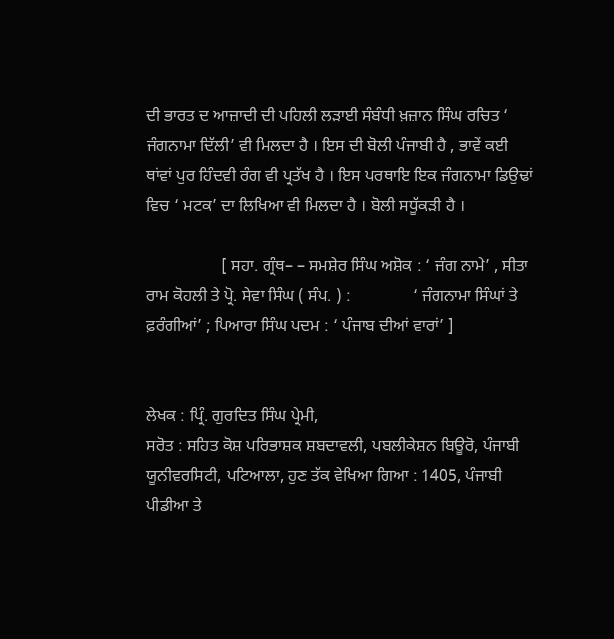ਦੀ ਭਾਰਤ ਦ ਆਜ਼ਾਦੀ ਦੀ ਪਹਿਲੀ ਲੜਾਈ ਸੰਬੰਧੀ ਖ਼ਜ਼ਾਨ ਸਿੰਘ ਰਚਿਤ ‘ ਜੰਗਨਾਮਾ ਦਿੱਲੀ’ ਵੀ ਮਿਲਦਾ ਹੈ । ਇਸ ਦੀ ਬੋਲੀ ਪੰਜਾਬੀ ਹੈ , ਭਾਵੇਂ ਕਈ ਥਾਂਵਾਂ ਪੁਰ ਹਿੰਦਵੀ ਰੰਗ ਵੀ ਪ੍ਰਤੱਖ ਹੈ । ਇਸ ਪਰਥਾਇ ਇਕ ਜੰਗਨਾਮਾ ਡਿਉਢਾਂ ਵਿਚ ‘ ਮਟਕ’ ਦਾ ਲਿਖਿਆ ਵੀ ਮਿਲਦਾ ਹੈ । ਬੋਲੀ ਸਧੂੱਕੜੀ ਹੈ ।

                  [ ਸਹਾ. ਗ੍ਰੰਥ– – ਸਮਸ਼ੇਰ ਸਿੰਘ ਅਸ਼ੋਕ : ‘ ਜੰਗ ਨਾਮੇ’ , ਸੀਤਾ ਰਾਮ ਕੋਹਲੀ ਤੇ ਪ੍ਰੋ. ਸੇਵਾ ਸਿੰਘ ( ਸੰਪ. ) :               ‘ ਜੰਗਨਾਮਾ ਸਿੰਘਾਂ ਤੇ ਫ਼ਰੰਗੀਆਂ’ ; ਪਿਆਰਾ ਸਿੰਘ ਪਦਮ : ‘ ਪੰਜਾਬ ਦੀਆਂ ਵਾਰਾਂ’ ]


ਲੇਖਕ : ਪ੍ਰਿੰ. ਗੁਰਦਿਤ ਸਿੰਘ ਪ੍ਰੇਮੀ,
ਸਰੋਤ : ਸਹਿਤ ਕੋਸ਼ ਪਰਿਭਾਸ਼ਕ ਸ਼ਬਦਾਵਲੀ, ਪਬਲੀਕੇਸ਼ਨ ਬਿਊਰੋ, ਪੰਜਾਬੀ ਯੂਨੀਵਰਸਿਟੀ, ਪਟਿਆਲਾ, ਹੁਣ ਤੱਕ ਵੇਖਿਆ ਗਿਆ : 1405, ਪੰਜਾਬੀ ਪੀਡੀਆ ਤੇ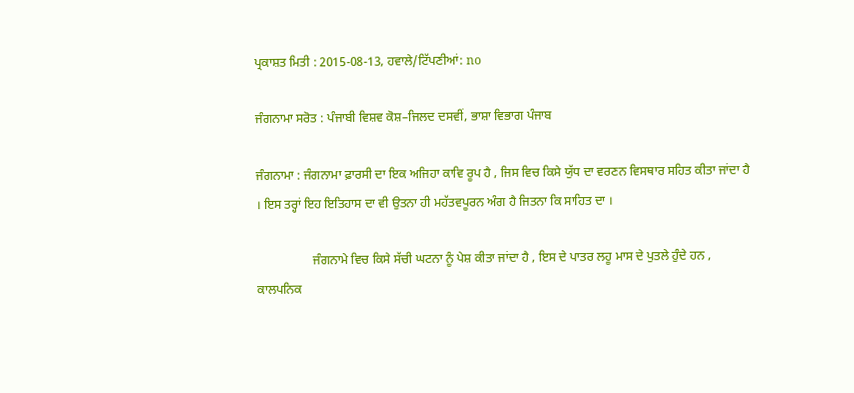ਪ੍ਰਕਾਸ਼ਤ ਮਿਤੀ : 2015-08-13, ਹਵਾਲੇ/ਟਿੱਪਣੀਆਂ: no

ਜੰਗਨਾਮਾ ਸਰੋਤ : ਪੰਜਾਬੀ ਵਿਸ਼ਵ ਕੋਸ਼–ਜਿਲਦ ਦਸਵੀਂ, ਭਾਸ਼ਾ ਵਿਭਾਗ ਪੰਜਾਬ

ਜੰਗਨਾਮਾ : ਜੰਗਨਾਮਾ ਫ਼ਾਰਸੀ ਦਾ ਇਕ ਅਜਿਹਾ ਕਾਵਿ ਰੂਪ ਹੈ , ਜਿਸ ਵਿਚ ਕਿਸੇ ਯੁੱਧ ਦਾ ਵਰਣਨ ਵਿਸਥਾਰ ਸਹਿਤ ਕੀਤਾ ਜਾਂਦਾ ਹੈ । ਇਸ ਤਰ੍ਹਾਂ ਇਹ ਇਤਿਹਾਸ ਦਾ ਵੀ ਉਤਨਾ ਹੀ ਮਹੱਤਵਪੂਰਨ ਅੰਗ ਹੈ ਜਿਤਨਾ ਕਿ ਸਾਹਿਤ ਦਾ ।

                  ਜੰਗਨਾਮੇ ਵਿਚ ਕਿਸੇ ਸੱਚੀ ਘਟਨਾ ਨੂੰ ਪੇਸ਼ ਕੀਤਾ ਜਾਂਦਾ ਹੈ , ਇਸ ਦੇ ਪਾਤਰ ਲਹੂ ਮਾਸ ਦੇ ਪੁਤਲੇ ਹੁੰਦੇ ਹਨ , ਕਾਲਪਨਿਕ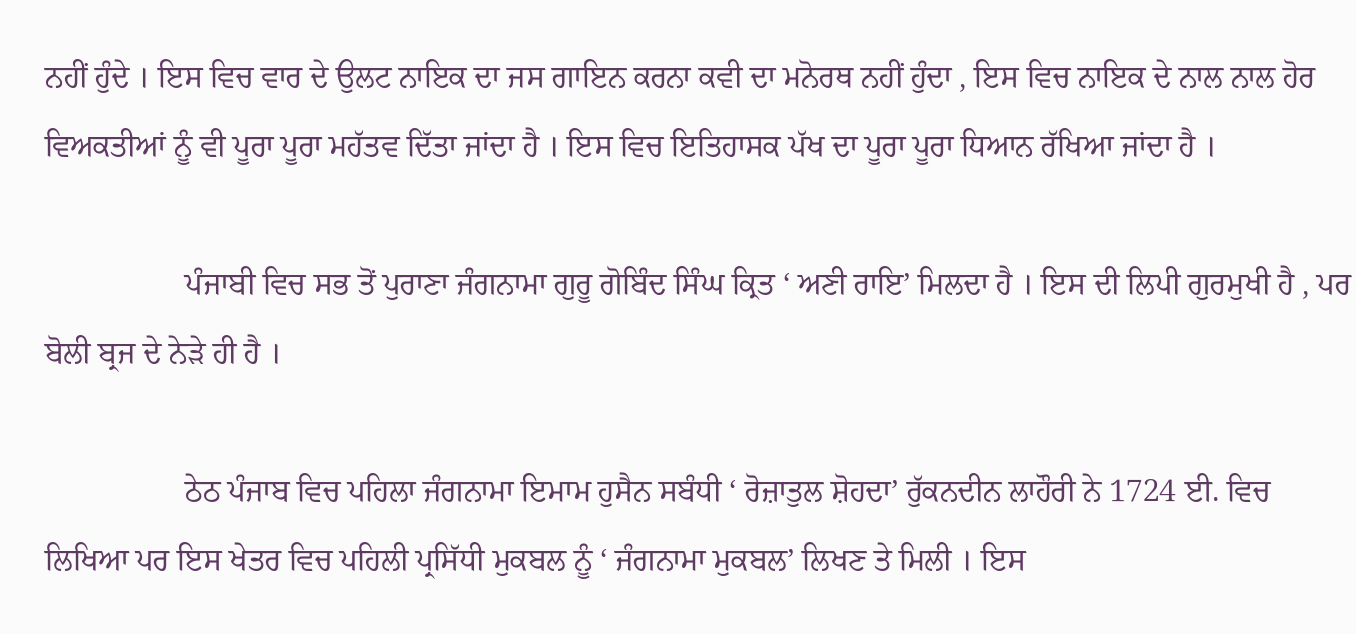ਨਹੀਂ ਹੁੰਦੇ । ਇਸ ਵਿਚ ਵਾਰ ਦੇ ਉਲਟ ਨਾਇਕ ਦਾ ਜਸ ਗਾਇਨ ਕਰਨਾ ਕਵੀ ਦਾ ਮਨੋਰਥ ਨਹੀਂ ਹੁੰਦਾ , ਇਸ ਵਿਚ ਨਾਇਕ ਦੇ ਨਾਲ ਨਾਲ ਹੋਰ ਵਿਅਕਤੀਆਂ ਨੂੰ ਵੀ ਪੂਰਾ ਪੂਰਾ ਮਹੱਤਵ ਦਿੱਤਾ ਜਾਂਦਾ ਹੈ । ਇਸ ਵਿਚ ਇਤਿਹਾਸਕ ਪੱਖ ਦਾ ਪੂਰਾ ਪੂਰਾ ਧਿਆਨ ਰੱਖਿਆ ਜਾਂਦਾ ਹੈ ।

                  ਪੰਜਾਬੀ ਵਿਚ ਸਭ ਤੋਂ ਪੁਰਾਣਾ ਜੰਗਨਾਮਾ ਗੁਰੂ ਗੋਬਿੰਦ ਸਿੰਘ ਕ੍ਰਿਤ ‘ ਅਣੀ ਰਾਇ’ ਮਿਲਦਾ ਹੈ । ਇਸ ਦੀ ਲਿਪੀ ਗੁਰਮੁਖੀ ਹੈ , ਪਰ ਬੋਲੀ ਬ੍ਰਜ ਦੇ ਨੇੜੇ ਹੀ ਹੈ ।

                  ਠੇਠ ਪੰਜਾਬ ਵਿਚ ਪਹਿਲਾ ਜੰਗਨਾਮਾ ਇਮਾਮ ਹੁਸੈਨ ਸਬੰਧੀ ‘ ਰੋਜ਼ਾਤੁਲ ਸ਼ੋਹਦਾ’ ਰੁੱਕਨਦੀਨ ਲਾਹੌਰੀ ਨੇ 1724 ਈ. ਵਿਚ ਲਿਖਿਆ ਪਰ ਇਸ ਖੇਤਰ ਵਿਚ ਪਹਿਲੀ ਪ੍ਰਸਿੱਧੀ ਮੁਕਬਲ ਨੂੰ ‘ ਜੰਗਨਾਮਾ ਮੁਕਬਲ’ ਲਿਖਣ ਤੇ ਮਿਲੀ । ਇਸ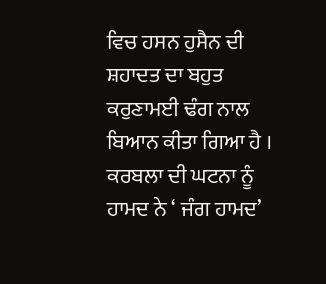ਵਿਚ ਹਸਨ ਹੁਸੈਨ ਦੀ ਸ਼ਹਾਦਤ ਦਾ ਬਹੁਤ ਕਰੁਣਾਮਈ ਢੰਗ ਨਾਲ ਬਿਆਨ ਕੀਤਾ ਗਿਆ ਹੈ । ਕਰਬਲਾ ਦੀ ਘਟਨਾ ਨੂੰ ਹਾਮਦ ਨੇ ‘ ਜੰਗ ਹਾਮਦ’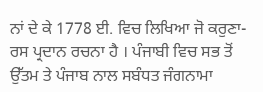ਨਾਂ ਦੇ ਕੇ 1778 ਈ. ਵਿਚ ਲਿਖਿਆ ਜੋ ਕਰੁਣਾ-ਰਸ ਪ੍ਰਦਾਨ ਰਚਨਾ ਹੈ । ਪੰਜਾਬੀ ਵਿਚ ਸਭ ਤੋਂ ਉੱਤਮ ਤੇ ਪੰਜਾਬ ਨਾਲ ਸਬੰਧਤ ਜੰਗਨਾਮਾ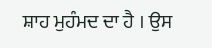ਸ਼ਾਹ ਮੁਹੰਮਦ ਦਾ ਹੈ । ਉਸ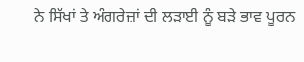ਨੇ ਸਿੱਖਾਂ ਤੇ ਅੰਗਰੇਜ਼ਾਂ ਦੀ ਲੜਾਈ ਨੂੰ ਬੜੇ ਭਾਵ ਪੂਰਨ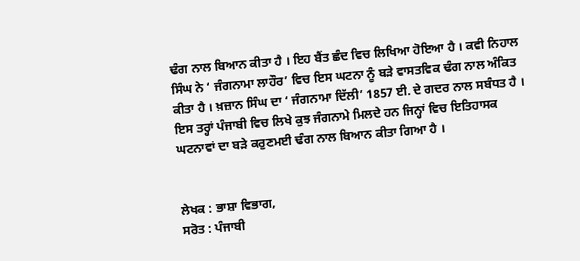ਢੰਗ ਨਾਲ ਬਿਆਨ ਕੀਤਾ ਹੈ । ਇਹ ਬੈਂਤ ਛੰਦ ਵਿਚ ਲਿਖਿਆ ਹੋਇਆ ਹੈ । ਕਵੀ ਨਿਹਾਲ ਸਿੰਘ ਨੇ ‘ ਜੰਗਨਾਮਾ ਲਾਹੌਰ’ ਵਿਚ ਇਸ ਘਟਨਾ ਨੂੰ ਬੜੇ ਵਾਸਤਵਿਕ ਢੰਗ ਨਾਲ ਅੰਕਿਤ ਕੀਤਾ ਹੈ । ਖ਼ਜ਼ਾਨ ਸਿੰਘ ਦਾ ‘ ਜੰਗਨਾਮਾ ਦਿੱਲੀ’ 1857 ਈ. ਦੇ ਗਦਰ ਨਾਲ ਸਬੰਧਤ ਹੈ । ਇਸ ਤਰ੍ਹਾਂ ਪੰਜਾਬੀ ਵਿਚ ਲਿਖੇ ਕੁਝ ਜੰਗਨਾਮੇ ਮਿਲਦੇ ਹਨ ਜਿਨ੍ਹਾਂ ਵਿਚ ਇਤਿਹਾਸਕ ਘਟਨਾਵਾਂ ਦਾ ਬੜੇ ਕਰੁਣਮਈ ਢੰਗ ਨਾਲ ਬਿਆਨ ਕੀਤਾ ਗਿਆ ਹੈ ।


ਲੇਖਕ : ਭਾਸ਼ਾ ਵਿਭਾਗ,
ਸਰੋਤ : ਪੰਜਾਬੀ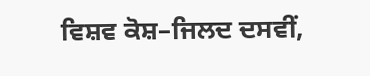ਵਿਸ਼ਵ ਕੋਸ਼–ਜਿਲਦ ਦਸਵੀਂ,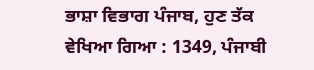ਭਾਸ਼ਾ ਵਿਭਾਗ ਪੰਜਾਬ, ਹੁਣ ਤੱਕ ਵੇਖਿਆ ਗਿਆ : 1349, ਪੰਜਾਬੀ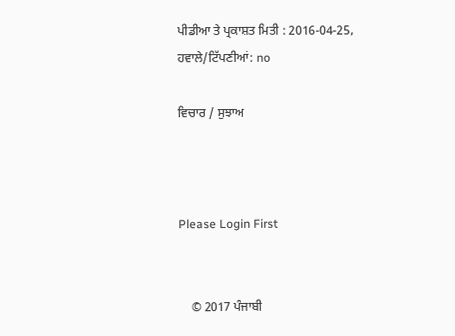ਪੀਡੀਆ ਤੇ ਪ੍ਰਕਾਸ਼ਤ ਮਿਤੀ : 2016-04-25, ਹਵਾਲੇ/ਟਿੱਪਣੀਆਂ: no

ਵਿਚਾਰ / ਸੁਝਾਅ



Please Login First


    © 2017 ਪੰਜਾਬੀ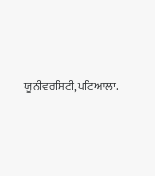ਯੂਨੀਵਰਸਿਟੀ,ਪਟਿਆਲਾ.